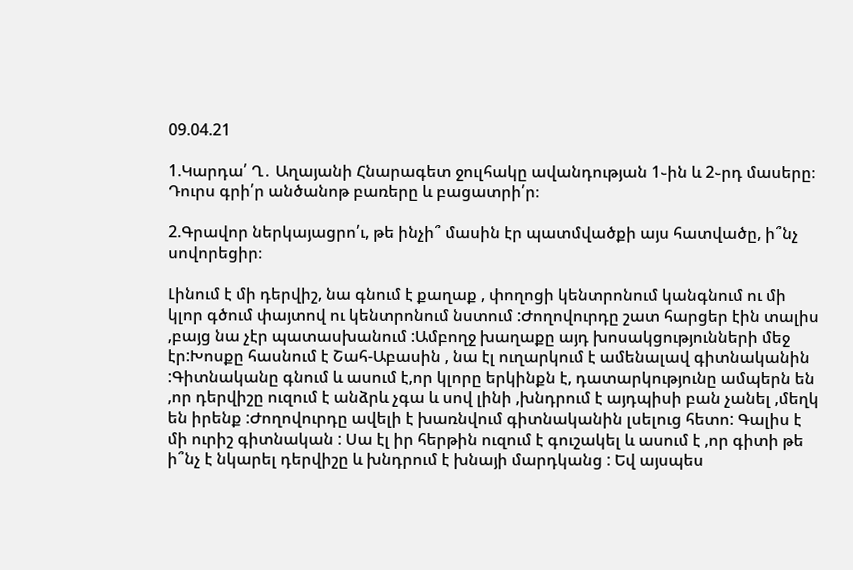09.04.21

1.Կարդա՛ Ղ․ Աղայանի Հնարագետ ջուլհակը ավանդության 1֊ին և 2֊րդ մասերը։ Դուրս գրի՛ր անծանոթ բառերը և բացատրի՛ր։

2.Գրավոր ներկայացրո՛ւ, թե ինչի՞ մասին էր պատմվածքի այս հատվածը, ի՞նչ սովորեցիր։

Լինում է մի դերվիշ, նա գնում է քաղաք , փողոցի կենտրոնում կանգնում ու մի կլոր գծում փայտով ու կենտրոնում նստում :Ժողովուրդը շատ հարցեր էին տալիս ,բայց նա չէր պատասխանում :Ամբողջ խաղաքը այդ խոսակցությունների մեջ էր:Խոսքը հասնում է Շահ-Աբասին , նա էլ ուղարկում է ամենալավ գիտնականին :Գիտնականը գնում և ասում է,որ կլորը երկինքն է, դատարկությունը ամպերն են ,որ դերվիշը ուզում է անձրև չգա և սով լինի ,խնդրում է այդպիսի բան չանել ,մեղկ են իրենք :Ժողովուրդը ավելի է խառնվում գիտնականին լսելուց հետո: Գալիս է մի ուրիշ գիտնական : Սա էլ իր հերթին ուզում է գուշակել և ասում է ,որ գիտի թե ի՞նչ է նկարել դերվիշը և խնդրում է խնայի մարդկանց : Եվ այսպես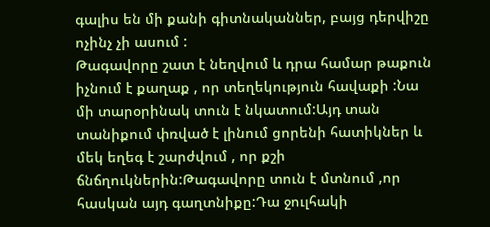գալիս են մի քանի գիտնականներ, բայց դերվիշը ոչինչ չի ասում :
Թագավորը շատ է նեղվում և դրա համար թաքուն իչնում է քաղաք , որ տեղեկություն հավաքի :Նա մի տարօրինակ տուն է նկատում:Այդ տան տանիքում փռված է լինում ցորենի հատիկներ և մեկ եղեգ է շարժվում , որ քշի ճնճղուկներին:Թագավորը տուն է մտնում ,որ հասկան այդ գաղտնիքը:Դա ջուլհակի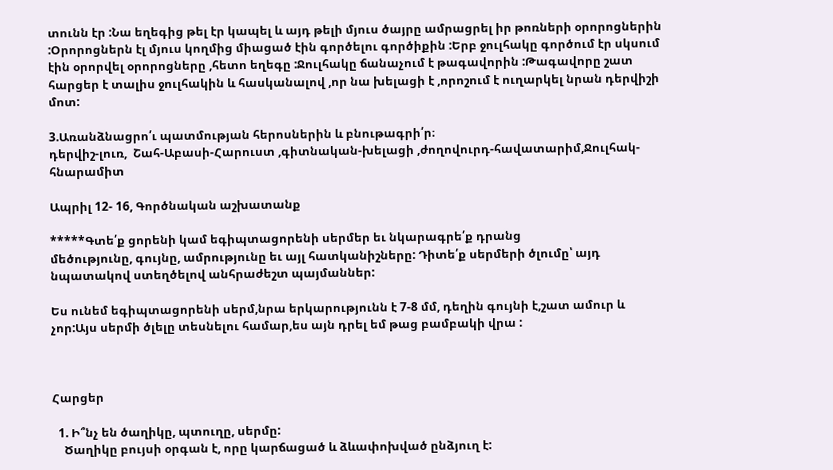տունն էր :Նա եղեգից թել էր կապել և այդ թելի մյուս ծայրը ամրացրել իր թոռների օրորոցներին :Օրորոցներն էլ մյուս կողմից միացած էին գործելու գործիքին :Երբ ջուլհակը գործում էր սկսում էին օրորվել օրորոցները ,հետո եղեգը :Ջուլհակը ճանաչում է թագավորին :Թագավորը շատ հարցեր է տալիս ջուլհակին և հասկանալով ,որ նա խելացի է ,որոշում է ուղարկել նրան դերվիշի մոտ:

3.Առանձնացրո՛ւ պատմության հերոսներին և բնութագրի՛ր։
դերվիշ-լուռ,  Շահ-Աբասի-Հարուստ ,գիտնական-խելացի ,ժողովուրդ-հավատարիմ,Ջուլհակ-հնարամիտ

Ապրիլ 12- 16, Գործնական աշխատանք

*****Գտե՛ք ցորենի կամ եգիպտացորենի սերմեր եւ նկարագրե՛ք դրանց
մեծությունը, գույնը, ամրությունը եւ այլ հատկանիշները: Դիտե՛ք սերմերի ծլումը՝ այդ նպատակով ստեղծելով անհրաժեշտ պայմաններ:

Ես ունեմ եգիպտացորենի սերմ,նրա երկարությունն է 7-8 մմ, դեղին գույնի է,շատ ամուր և չոր:Այս սերմի ծլելը տեսնելու համար,ես այն դրել եմ թաց բամբակի վրա :



Հարցեր

  1. Ի՞նչ են ծաղիկը, պտուղը, սերմը:
    Ծաղիկը բույսի օրգան է, որը կարճացած և ձևափոխված ընձյուղ է: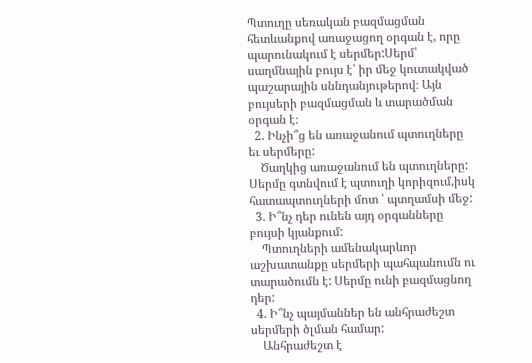Պտուղը սեռական բազմացման հետևանքով առաջացող օրգան է, որը պարունակում է սերմեր:Սերմ՝ սաղմնային բույս է՝ իր մեջ կուտակված պաշարային սննդանյութերով։ Այն բույսերի բազմացման և տարածման օրգան է։
  2. Ինչի՞ց են առաջանում պտուղները եւ սերմերը:
    Ծաղկից առաջանում են պտուղները: Սերմը գտնվում է պտուղի կորիզում,իսկ հատապտուղների մոտ ՝ պտղամսի մեջ:
  3. Ի՞նչ դեր ունեն այդ օրգանները բույսի կյանքում:
    Պտուղների ամենակարևոր աշխատանքը սերմերի պահպանումն ու տարածումն է: Սերմը ունի բազմացնող դեր:
  4. Ի՞նչ պայմաններ են անհրաժեշտ սերմերի ծլման համար:
    Անհրաժեշտ է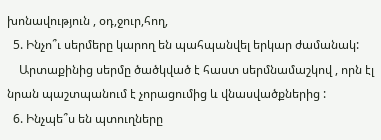խոնավություն , օդ,ջուր,հող,
  5. Ինչո՞ւ սերմերը կարող են պահպանվել երկար ժամանակ:
    Արտաքինից սերմը ծածկված է հաստ սերմնամաշկով , որն էլ նրան պաշտպանում է չորացումից և վնասվածքներից :
  6. Ինչպե՞ս են պտուղները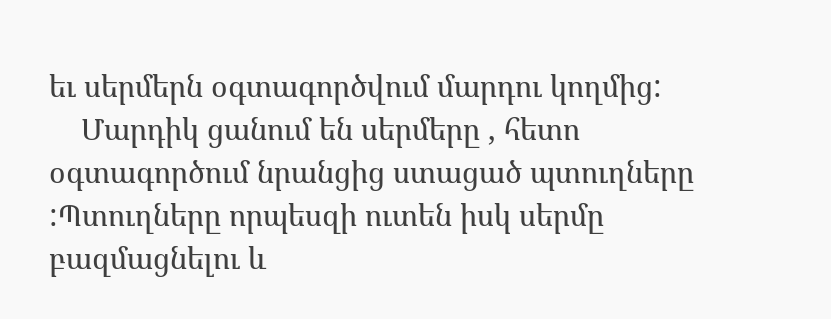եւ սերմերն օգտագործվում մարդու կողմից:
    Մարդիկ ցանում են սերմերը , հետո օգտագործում նրանցից ստացած պտուղները :Պտուղները որպեսզի ուտեն իսկ սերմը բազմացնելու և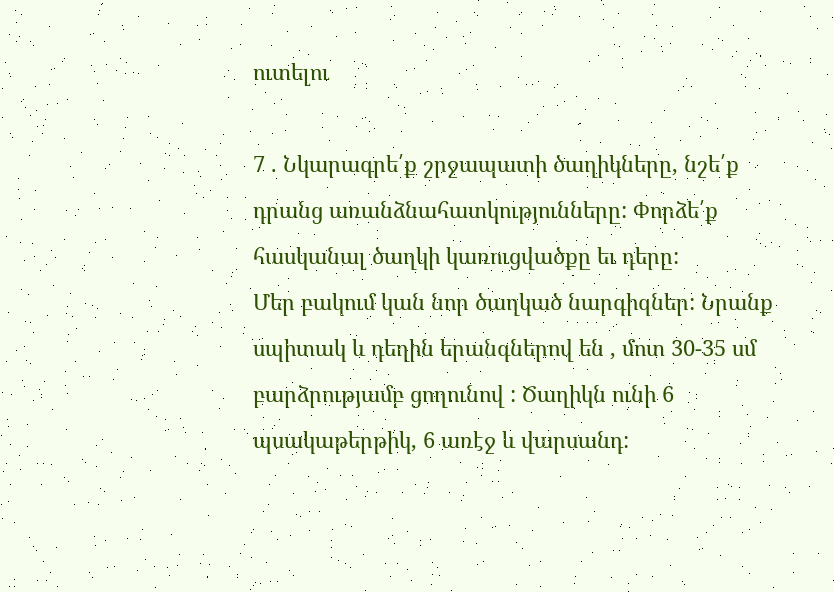ուտելու

7 . Նկարագրե՛ք շրջապատի ծաղիկները, նշե՛ք դրանց առանձնահատկությունները: Փորձե՛ք հասկանալ ծաղկի կառուցվածքը եւ դերը:
Մեր բակում կան նոր ծաղկած նարգիզներ: Նրանք սպիտակ և դեղին երանգներով են , մոտ 30-35 սմ բարձրությամբ ցողունով : Ծաղիկն ունի 6 պսակաթերթիկ, 6 առէջ և վարսանդ: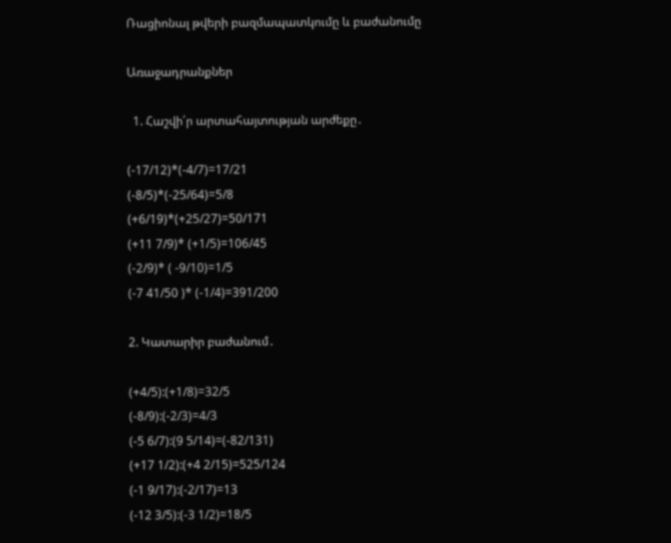Ռացիոնալ թվերի բազմապատկումը և բաժանումը

Առաջադրանքներ

  1. Հաշվի՛ր արտահայտության արժեքը․

(-17/12)*(-4/7)=17/21
(-8/5)*(-25/64)=5/8
(+6/19)*(+25/27)=50/171
(+11 7/9)* (+1/5)=106/45
(-2/9)* ( -9/10)=1/5
(-7 41/50 )* (-1/4)=391/200

2. Կատարիր բաժանում․

(+4/5):(+1/8)=32/5
(-8/9):(-2/3)=4/3
(-5 6/7):(9 5/14)=(-82/131)
(+17 1/2):(+4 2/15)=525/124
(-1 9/17):(-2/17)=13
(-12 3/5):(-3 1/2)=18/5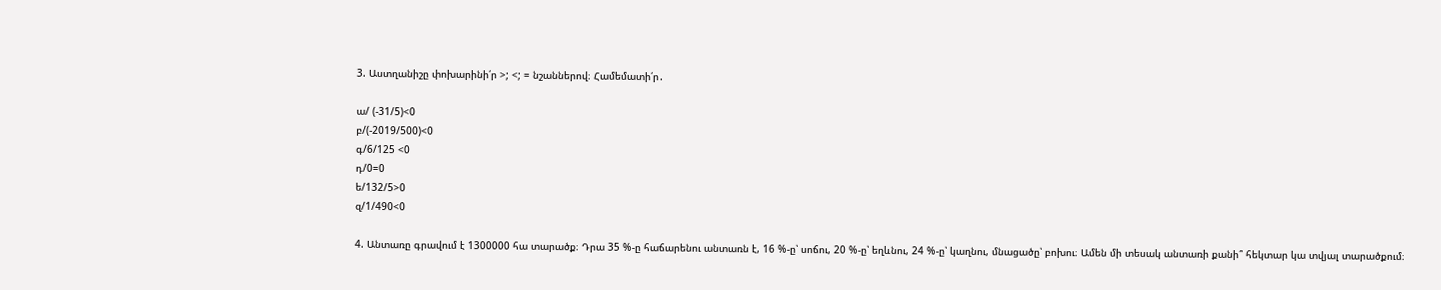3. Աստղանիշը փոխարինի՛ր >; <; = նշաններով։ Համեմատի՛ր․

ա/ (-31/5)<0
բ/(-2019/500)<0
գ/6/125 <0
դ/0=0
ե/132/5>0
զ/1/490<0

4. Անտառը գրավում է 1300000 հա տարածք։ Դրա 35 %-ը հաճարենու անտառն է, 16 %-ը՝ սոճու, 20 %-ը՝ եղևնու, 24 %-ը՝ կաղնու, մնացածը՝ բոխու։ Ամեն մի տեսակ անտառի քանի՞ հեկտար կա տվյալ տարածքում։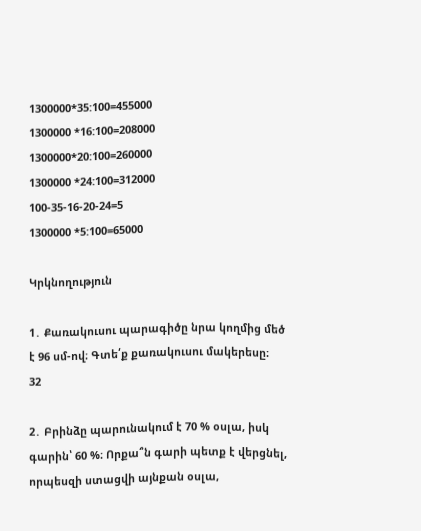1300000*35:100=455000
1300000 *16:100=208000
1300000*20:100=260000
1300000 *24:100=312000
100-35-16-20-24=5
1300000 *5:100=65000

Կրկնողություն

1․ Քառակուսու պարագիծը նրա կողմից մեծ է 96 սմ-ով։ Գտե՛ք քառակուսու մակերեսը։
32

2․ Բրինձը պարունակում է 70 % օսլա, իսկ գարին՝ 60 %։ Որքա՞ն գարի պետք է վերցնել, որպեսզի ստացվի այնքան օսլա,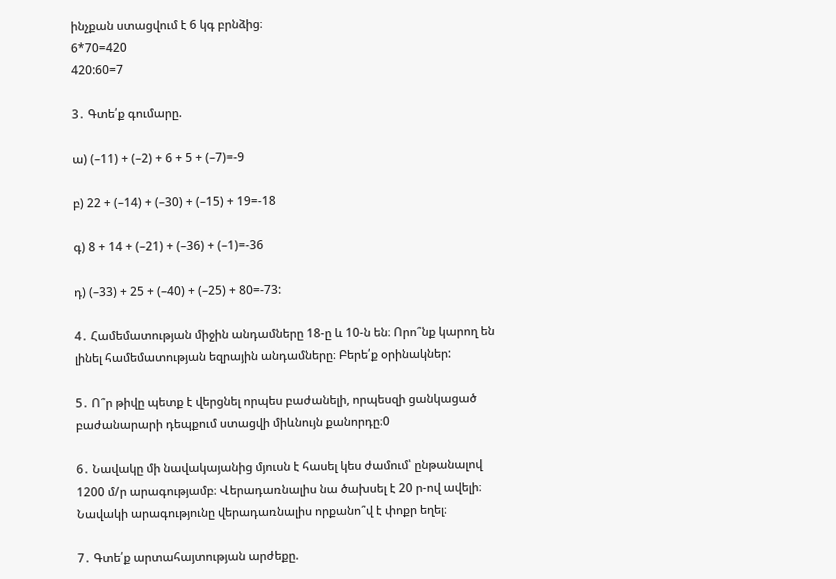ինչքան ստացվում է 6 կգ բրնձից։
6*70=420
420:60=7

3․ Գտե՛ք գումարը.

ա) (–11) + (–2) + 6 + 5 + (–7)=-9

բ) 22 + (–14) + (–30) + (–15) + 19=-18

գ) 8 + 14 + (–21) + (–36) + (–1)=-36

դ) (–33) + 25 + (–40) + (–25) + 80=-73:

4․ Համեմատության միջին անդամները 18-ը և 10-ն են։ Որո՞նք կարող են լինել համեմատության եզրային անդամները։ Բերե՛ք օրինակներ:

5․ Ո՞ր թիվը պետք է վերցնել որպես բաժանելի, որպեսզի ցանկացած բաժանարարի դեպքում ստացվի միևնույն քանորդը։0

6․ Նավակը մի նավակայանից մյուսն է հասել կես ժամում՝ ընթանալով 1200 մ/ր արագությամբ։ Վերադառնալիս նա ծախսել է 20 ր-ով ավելի։ Նավակի արագությունը վերադառնալիս որքանո՞վ է փոքր եղել։

7․ Գտե՛ք արտահայտության արժեքը.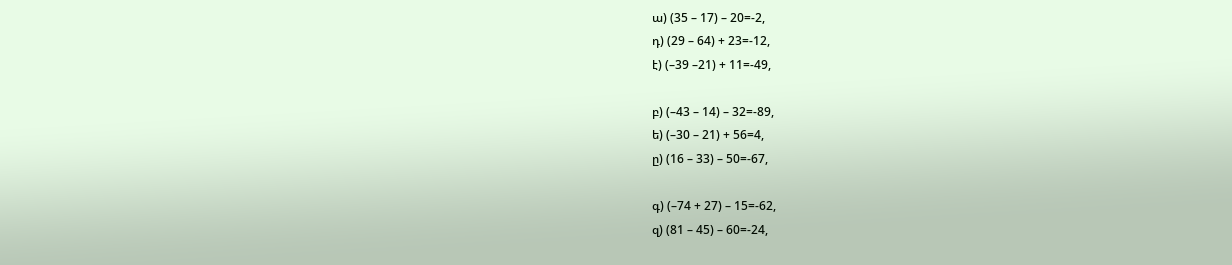ա) (35 – 17) – 20=-2,
դ) (29 – 64) + 23=-12,
է) (–39 –21) + 11=-49,

բ) (–43 – 14) – 32=-89,
ե) (–30 – 21) + 56=4,
ը) (16 – 33) – 50=-67,

գ) (–74 + 27) – 15=-62,
զ) (81 – 45) – 60=-24,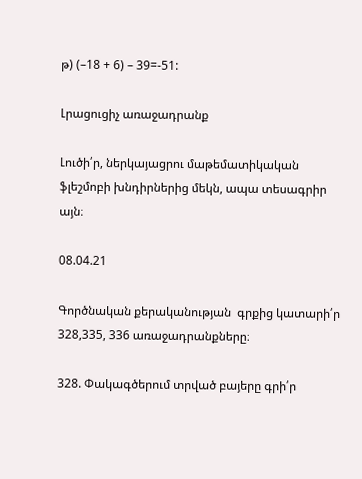թ) (–18 + 6) – 39=-51:

Լրացուցիչ առաջադրանք

Լուծի՛ր, ներկայացրու մաթեմատիկական ֆլեշմոբի խնդիրներից մեկն, ապա տեսագրիր այն։

08.04.21

Գործնական քերականության  գրքից կատարի՛ր 328,335, 336 առաջադրանքները։

328. Փակագծերում տրված բայերը գրի՛ր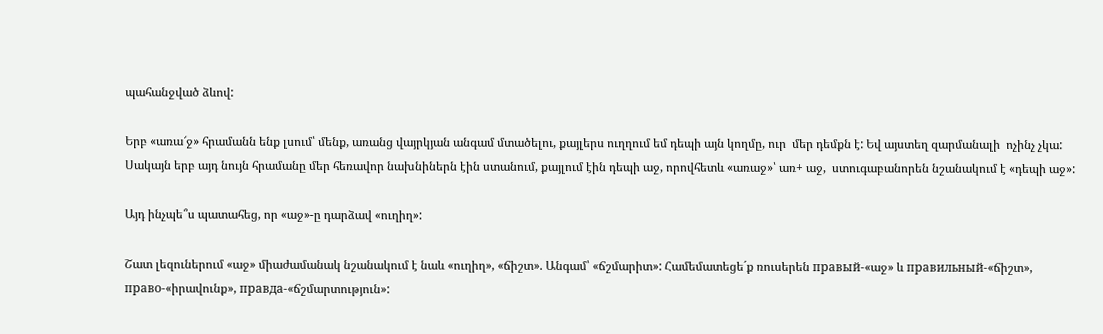պահանջված ձևով:

Երբ «առա՜ջ» հրամանն ենք լսում՝ մենք, առանց վայրկյան անգամ մտածելու, քայլերս ուղղում եմ դեպի այն կողմը, ուր  մեր դեմքն է: Եվ այստեղ զարմանալի  ոչինչ չկա: Սակայն երբ այդ նույն հրամանը մեր հեռավոր նախնիներն էին ստանում, քայլում էին դեպի աջ, որովհետև «առաջ»՝ առ+ աջ,  ստուգաբանորեն նշանակում է «դեպի աջ»:

Այդ ինչպե՞ս պատահեց, որ «աջ»-ը դարձավ «ուղիղ»:

Շատ լեզուներում «աջ» միաժամանակ նշանակում է նաև «ուղիղ», «ճիշտ». Անգամ՝ «ճշմարիտ»: Համեմատեցե´ք ռուսերեն правый-«աջ» և правильный-«ճիշտ»,  право-«իրավունք», правда-«ճշմարտություն»: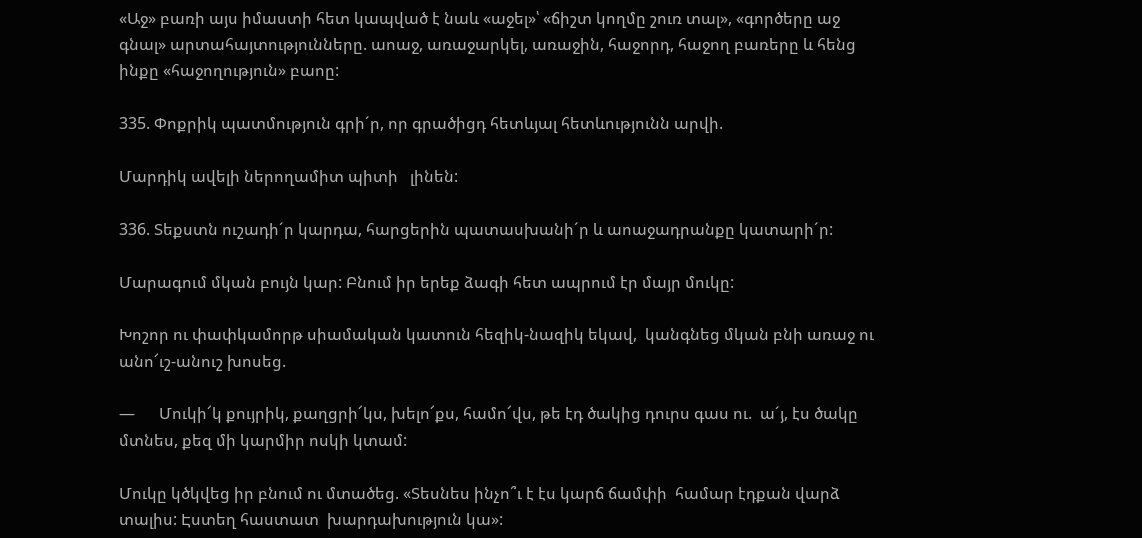«Աջ» բառի այս իմաստի հետ կապված է նաև «աջել»՝ «ճիշտ կողմը շուռ տալ», «գործերը աջ գնալ» արտահայտությունները. աոաջ, առաջարկել, առաջին, հաջորդ, հաջող բառերը և հենց ինքը «հաջողություն» բաոը:

335. Փոքրիկ պատմություն գրի´ր, որ գրածիցդ հետևյալ հետևությունն արվի.

Մարդիկ ավելի ներողամիտ պիտի   լինեն:

336. Տեքստն ուշադի´ր կարդա, հարցերին պատասխանի´ր և աոաջադրանքը կատարի´ր:

Մարագում մկան բույն կար: Բնում իր երեք ձագի հետ ապրում էր մայր մուկը:

Խոշոր ու փափկամորթ սիամական կատուն հեզիկ-նազիկ եկավ,  կանգնեց մկան բնի առաջ ու անո՜ւշ-անուշ խոսեց.

—      Մուկի՜կ քույրիկ, քաղցրի՜կս, խելո՜քս, համո՜վս, թե էդ ծակից դուրս գաս ու.  ա´յ, էս ծակը մտնես, քեզ մի կարմիր ոսկի կտամ:

Մուկը կծկվեց իր բնում ու մտածեց. «Տեսնես ինչո՞ւ է էս կարճ ճամփի  համար էդքան վարձ տալիս: Էստեղ հաստատ  խարդախություն կա»: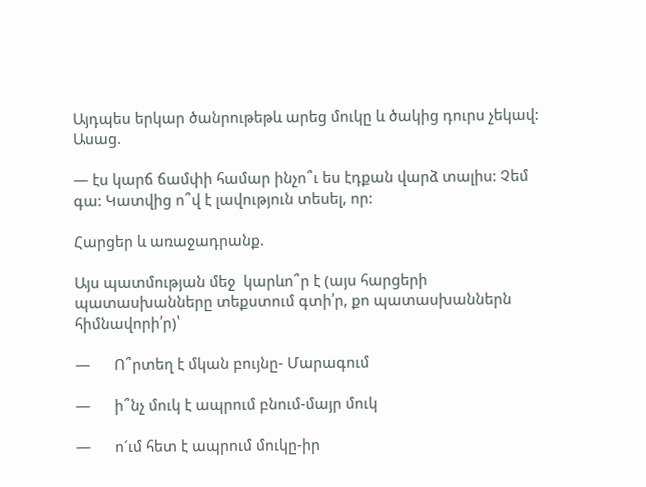Այդպես երկար ծանրութեթև արեց մուկը և ծակից դուրս չեկավ: Ասաց.

— էս կարճ ճամփի համար ինչո՞ւ ես էդքան վարձ տալիս: Չեմ գա: Կատվից ո՞վ է լավություն տեսել, որ:

Հարցեր և առաջադրանք.

Այս պատմության մեջ  կարևո՞ր է (այս հարցերի պատասխանները տեքստում գտի՛ր, քո պատասխաններն  հիմնավորի՛ր)՝

—      Ո՞րտեղ է մկան բույնը- Մարագում

—      ի՞նչ մուկ է ապրում բնում-մայր մուկ

—      ո´ւմ հետ է ապրում մուկը-իր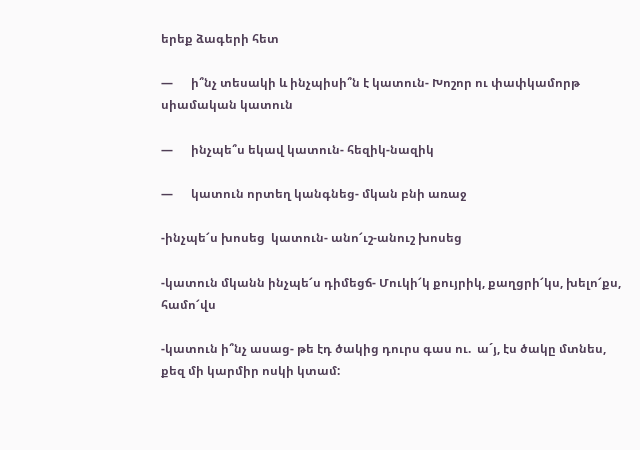երեք ձագերի հետ

—      ի՞նչ տեսակի և ինչպիսի՞ն է կատուն- Խոշոր ու փափկամորթ սիամական կատուն

—      ինչպե՞ս եկավ կատուն- հեզիկ-նազիկ

—      կատուն որտեղ կանգնեց- մկան բնի առաջ

-ինչպե՜ս խոսեց  կատուն- անո՜ւշ-անուշ խոսեց

-կատուն մկանն ինչպե՜ս դիմեցճ- Մուկի՜կ քույրիկ, քաղցրի՜կս, խելո՜քս, համո՜վս

-կատուն ի՞նչ ասաց- թե էդ ծակից դուրս գաս ու.  ա´յ, էս ծակը մտնես, քեզ մի կարմիր ոսկի կտամ: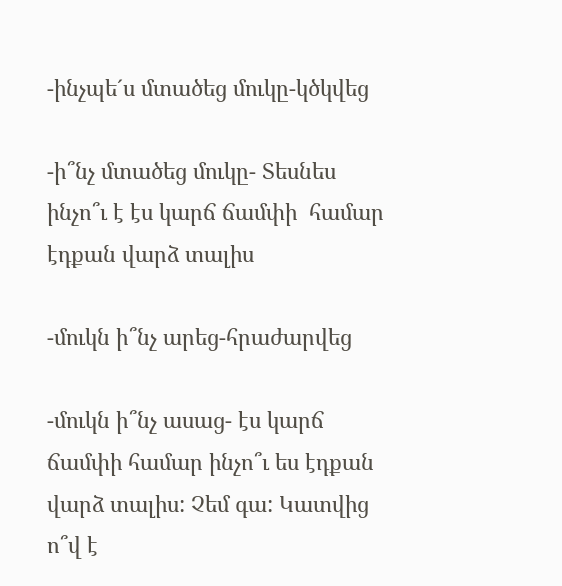-ինչպե´ս մտածեց մուկը-կծկվեց

-ի՞նչ մտածեց մուկը- Տեսնես ինչո՞ւ է էս կարճ ճամփի  համար էդքան վարձ տալիս

-մուկն ի՞նչ արեց-հրաժարվեց

-մուկն ի՞նչ ասաց- էս կարճ ճամփի համար ինչո՞ւ ես էդքան վարձ տալիս: Չեմ գա: Կատվից ո՞վ է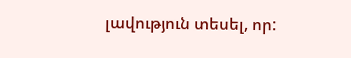լավություն տեսել, որ: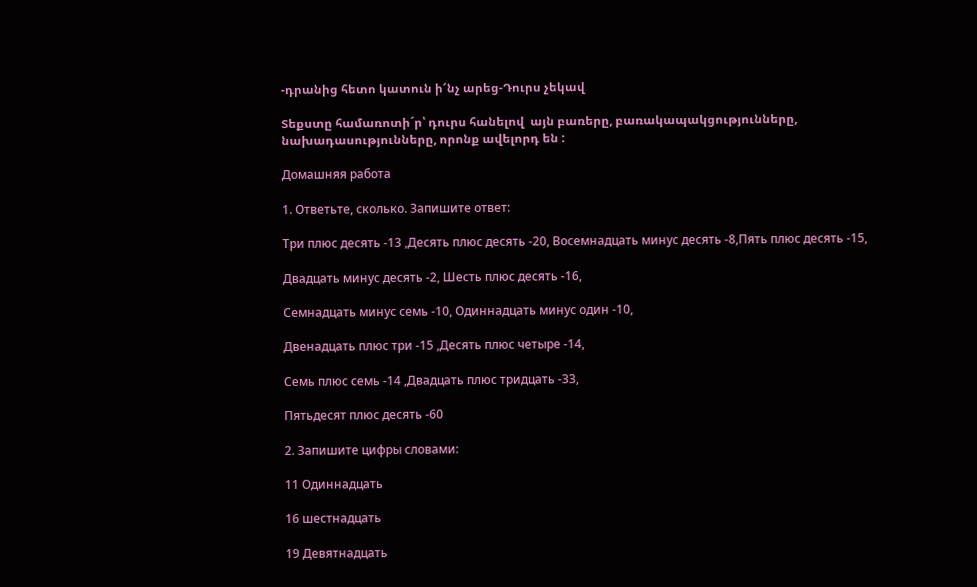-դրանից հետո կատուն ի՜նչ արեց-Դուրս չեկավ

Տեքստը համառոտի´ր՝ դուրս հանելով  այն բառերը, բառակապակցությունները, նախադասությունները, որոնք ավելորդ են :

Домашняя работа

1. Ответьте, сколько. Запишите ответ:

Три плюс десять -13 ,Десять плюс десять -20, Восемнадцать минус десять -8,Пять плюс десять -15,

Двадцать минус десять -2, Шесть плюс десять -16,

Семнадцать минус семь -10, Одиннадцать минус один -10,

Двенадцать плюс три -15 ,Десять плюс четыре -14,

Семь плюс семь -14 ,Двадцать плюс тридцать -33,

Пятьдесят плюс десять -60

2. Запишите цифры словами:

11 Одиннадцать

16 шестнадцать

19 Девятнадцать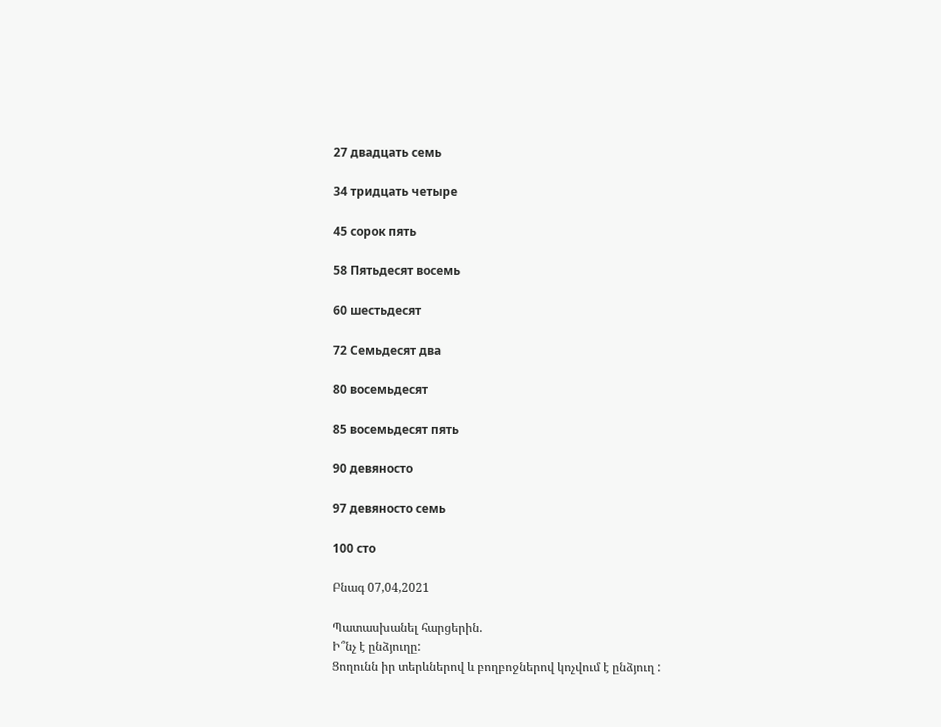27 двадцать семь

34 тридцать четыре

45 сорок пять

58 Пятьдесят восемь

60 шестьдесят

72 Семьдесят два

80 восемьдесят

85 восемьдесят пять

90 девяносто

97 девяносто семь

100 сто

Բնագ 07,04,2021

Պատասխանել հարցերին.
Ի՞նչ է ընձյուղը:
Ցողունն իր տերևներով և բողբոջներով կոչվում է ընձյուղ :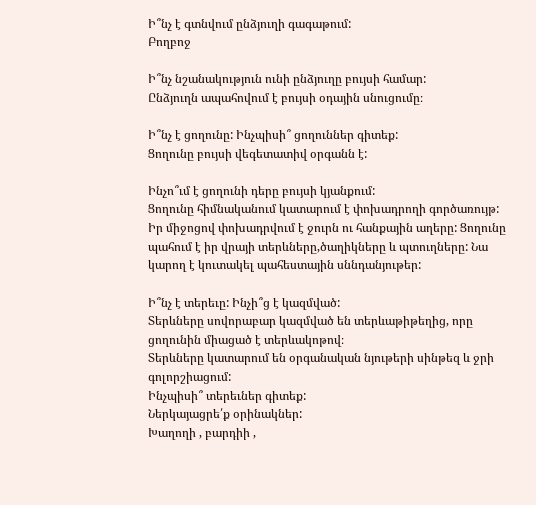Ի՞նչ է գտնվում ընձյուղի գագաթում:
Բողբոջ

Ի՞նչ նշանակություն ունի ընձյուղը բույսի համար:
Ընձյուղն ապահովում է բույսի օդային սնուցումը։

Ի՞նչ է ցողունը: Ինչպիսի՞ ցողուններ գիտեք:
Ցողունը բույսի վեգետատիվ օրգանն է:

Ինչո՞ւմ է ցողունի դերը բույսի կյանքում:
Ցողունը հիմնականում կատարում է փոխադրողի գործառույթ: Իր միջոցով փոխադրվում է ջուրն ու հանքային աղերը: Ցողունը պահում է իր վրայի տերևները,ծաղիկները և պտուղները: Նա կարող է կուտակել պահեստային սննդանյութեր:

Ի՞նչ է տերեւը: Ինչի՞ց է կազմված:
Տերևները սովորաբար կազմված են տերևաթիթեղից, որը ցողունին միացած է տերևակոթով։
Տերևները կատարում են օրգանական նյութերի սինթեզ և ջրի գոլորշիացում:
Ինչպիսի՞ տերեւներ գիտեք:
Ներկայացրե՛ք օրինակներ:
Խաղողի , բարդիի ,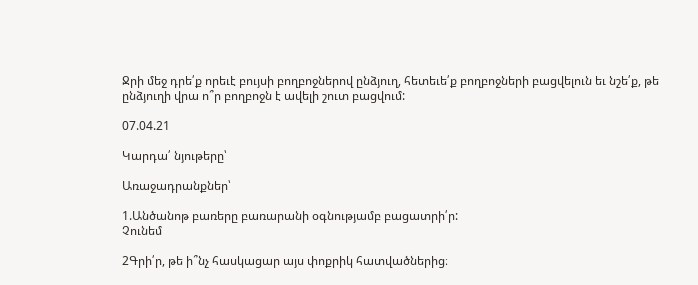Ջրի մեջ դրե՛ք որեւէ բույսի բողբոջներով ընձյուղ, հետեւե՛ք բողբոջների բացվելուն եւ նշե՛ք, թե ընձյուղի վրա ո՞ր բողբոջն է ավելի շուտ բացվում:

07.04.21

Կարդա՛ նյութերը՝

Առաջադրանքներ՝

1.Անծանոթ բառերը բառարանի օգնությամբ բացատրի՛ր:
Չունեմ

2Գրի՛ր, թե ի՞նչ հասկացար այս փոքրիկ հատվածներից։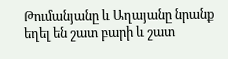Թումանյանը և Աղայանը նրանք եղել են շատ բարի և շատ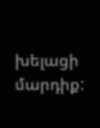խելացի մարդիք: